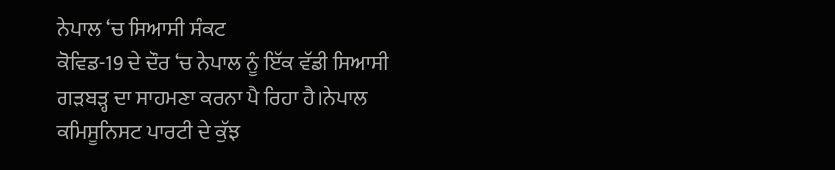ਨੇਪਾਲ ‘ਚ ਸਿਆਸੀ ਸੰਕਟ
ਕੋਵਿਡ-19 ਦੇ ਦੌਰ ‘ਚ ਨੇਪਾਲ ਨੂੰ ਇੱਕ ਵੱਡੀ ਸਿਆਸੀ ਗੜਬੜ੍ਹ ਦਾ ਸਾਹਮਣਾ ਕਰਨਾ ਪੈ ਰਿਹਾ ਹੈ।ਨੇਪਾਲ ਕਮਿਸੂਨਿਸਟ ਪਾਰਟੀ ਦੇ ਕੁੱਝ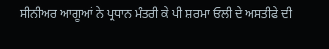ਸੀਨੀਅਰ ਆਗੂਆਂ ਨੇ ਪ੍ਰਧਾਨ ਮੰਤਰੀ ਕੇ ਪੀ ਸ਼ਰਮਾ ਓਲੀ ਦੇ ਅਸਤੀਫੇ ਦੀ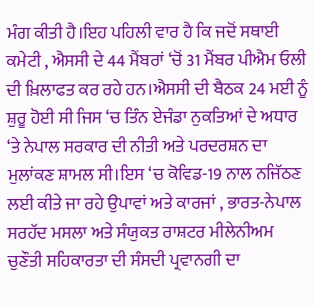ਮੰਗ ਕੀਤੀ ਹੈ।ਇਹ ਪਹਿਲੀ ਵਾਰ ਹੈ ਕਿ ਜਦੋਂ ਸਥਾਈ ਕਮੇਟੀ , ਐਸਸੀ ਦੇ 44 ਮੈਂਬਰਾਂ ‘ਚੋਂ 31 ਮੈਂਬਰ ਪੀਐਮ ਓਲੀ ਦੀ ਖ਼ਿਲਾਫਤ ਕਰ ਰਹੇ ਹਨ।ਐਸਸੀ ਦੀ ਬੈਠਕ 24 ਮਈ ਨੂੰ ਸ਼ੁਰੂ ਹੋਈ ਸੀ ਜਿਸ ‘ਚ ਤਿੰਨ ਏਜੰਡਾ ਨੁਕਤਿਆਂ ਦੇ ਅਧਾਰ ‘ਤੇ ਨੇਪਾਲ ਸਰਕਾਰ ਦੀ ਨੀਤੀ ਅਤੇ ਪਰਦਰਸ਼ਨ ਦਾ ਮੁਲਾਂਕਣ ਸ਼ਾਮਲ ਸੀ।ਇਸ ‘ਚ ਕੋਵਿਡ-19 ਨਾਲ ਨਜਿੱਠਣ ਲਈ ਕੀਤੇ ਜਾ ਰਹੇ ਉਪਾਵਾਂ ਅਤੇ ਕਾਰਜਾਂ , ਭਾਰਤ-ਨੇਪਾਲ ਸਰਹੱਦ ਮਸਲਾ ਅਤੇ ਸੰਯੁਕਤ ਰਾਸ਼ਟਰ ਮੀਲੇਨੀਅਮ ਚੁਣੌਤੀ ਸਹਿਕਾਰਤਾ ਦੀ ਸੰਸਦੀ ਪ੍ਰਵਾਨਗੀ ਦਾ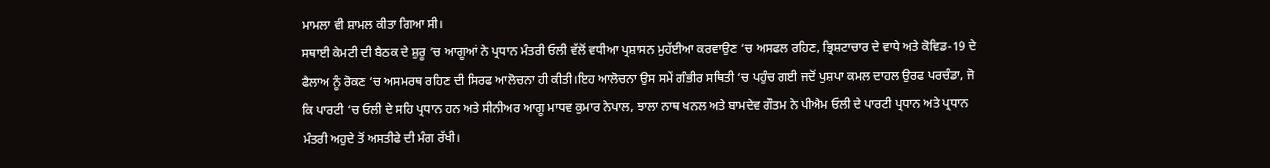ਮਾਮਲਾ ਵੀ ਸ਼ਾਮਲ ਕੀਤਾ ਗਿਆ ਸੀ।
ਸਥਾਈ ਕੇਮਟੀ ਦੀ ਬੈਠਕ ਦੇ ਸ਼ੁਰੂ ‘ਚ ਆਗੂਆਂ ਨੇ ਪ੍ਰਧਾਨ ਮੰਤਰੀ ਓਲੀ ਵੱਲੋਂ ਵਧੀਆ ਪ੍ਰਸ਼ਾਸਨ ਮੁਹੱਈਆ ਕਰਵਾਉਣ ‘ਚ ਅਸਫਲ ਰਹਿਣ, ਭ੍ਰਿਸ਼ਟਾਚਾਰ ਦੇ ਵਾਧੇ ਅਤੇ ਕੋਵਿਡ-19 ਦੇ ਫੈਲਾਅ ਨੂੰ ਰੋਕਣ ‘ਚ ਅਸਮਰਥ ਰਹਿਣ ਦੀ ਸਿਰਫ ਆਲੋਚਨਾ ਹੀ ਕੀਤੀ।ਇਹ ਆਲੋਚਨਾ ਉਸ ਸਮੇਂ ਗੰਭੀਰ ਸਥਿਤੀ ‘ਚ ਪਹੁੰਚ ਗਈ ਜਦੋਂ ਪੁਸ਼ਪਾ ਕਮਲ ਦਾਹਲ ਉਰਫ ਪਰਚੰਡਾ, ਜੋ ਕਿ ਪਾਰਟੀ ‘ਚ ਓਲੀ ਦੇ ਸਹਿ ਪ੍ਰਧਾਨ ਹਨ ਅਤੇ ਸੀਨੀਅਰ ਆਗੂ ਮਾਧਵ ਕੁਮਾਰ ਨੇਪਾਲ, ਝਾਲਾ ਨਾਥ ਖਨਲ ਅਤੇ ਬਾਮਦੇਵ ਗੌਤਮ ਨੇ ਪੀਐਮ ਓਲੀ ਦੇ ਪਾਰਟੀ ਪ੍ਰਧਾਨ ਅਤੇ ਪ੍ਰਧਾਨ ਮੰਤਰੀ ਅਹੁਦੇ ਤੋਂ ਅਸਤੀਫੇ ਦੀ ਮੰਗ ਰੱਖੀ।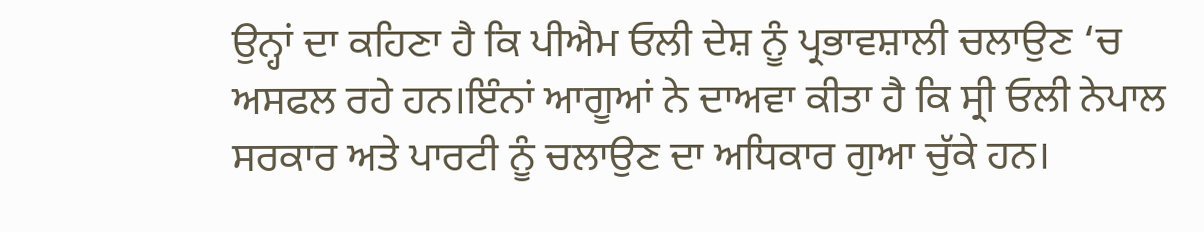ਉਨ੍ਹਾਂ ਦਾ ਕਹਿਣਾ ਹੈ ਕਿ ਪੀਐਮ ਓਲੀ ਦੇਸ਼ ਨੂੰ ਪ੍ਰਭਾਵਸ਼ਾਲੀ ਚਲਾਉਣ ‘ਚ ਅਸਫਲ ਰਹੇ ਹਨ।ਇੰਨਾਂ ਆਗੂਆਂ ਨੇ ਦਾਅਵਾ ਕੀਤਾ ਹੈ ਕਿ ਸ੍ਰੀ ਓਲੀ ਨੇਪਾਲ ਸਰਕਾਰ ਅਤੇ ਪਾਰਟੀ ਨੂੰ ਚਲਾਉਣ ਦਾ ਅਧਿਕਾਰ ਗੁਆ ਚੁੱਕੇ ਹਨ।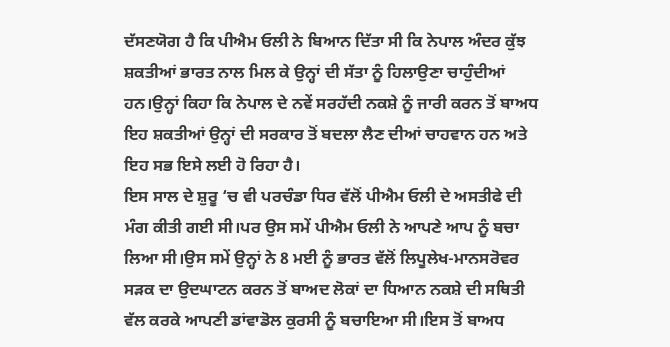ਦੱਸਣਯੋਗ ਹੈ ਕਿ ਪੀਐਮ ਓਲੀ ਨੇ ਬਿਆਨ ਦਿੱਤਾ ਸੀ ਕਿ ਨੇਪਾਲ ਅੰਦਰ ਕੁੱਝ ਸ਼ਕਤੀਆਂ ਭਾਰਤ ਨਾਲ ਮਿਲ ਕੇ ਉਨ੍ਹਾਂ ਦੀ ਸੱਤਾ ਨੂੰ ਹਿਲਾਉਣਾ ਚਾਹੁੰਦੀਆਂ ਹਨ।ਉਨ੍ਹਾਂ ਕਿਹਾ ਕਿ ਨੇਪਾਲ ਦੇ ਨਵੇਂ ਸਰਹੱਦੀ ਨਕਸ਼ੇ ਨੂੰ ਜਾਰੀ ਕਰਨ ਤੋਂ ਬਾਅਧ ਇਹ ਸ਼ਕਤੀਆਂ ਉਨ੍ਹਾਂ ਦੀ ਸਰਕਾਰ ਤੋਂ ਬਦਲਾ ਲੈਣ ਦੀਆਂ ਚਾਹਵਾਨ ਹਨ ਅਤੇ ਇਹ ਸਭ ਇਸੇ ਲਈ ਹੋ ਰਿਹਾ ਹੈ।
ਇਸ ਸਾਲ ਦੇ ਸ਼ੁਰੂ ‘ਚ ਵੀ ਪਰਚੰਡਾ ਧਿਰ ਵੱਲੋਂ ਪੀਐਮ ਓਲੀ ਦੇ ਅਸਤੀਫੇ ਦੀ ਮੰਗ ਕੀਤੀ ਗਈ ਸੀ।ਪਰ ਉਸ ਸਮੇਂ ਪੀਐਮ ਓਲੀ ਨੇ ਆਪਣੇ ਆਪ ਨੂੰ ਬਚਾ ਲਿਆ ਸੀ।ਉਸ ਸਮੇਂ ਉਨ੍ਹਾਂ ਨੇ 8 ਮਈ ਨੂੰ ਭਾਰਤ ਵੱਲੋਂ ਲਿਪੂਲੇਖ-ਮਾਨਸਰੋਵਰ ਸੜਕ ਦਾ ਉਦਘਾਟਨ ਕਰਨ ਤੋਂ ਬਾਅਦ ਲੋਕਾਂ ਦਾ ਧਿਆਨ ਨਕਸ਼ੇ ਦੀ ਸਥਿਤੀ ਵੱਲ ਕਰਕੇ ਆਪਣੀ ਡਾਂਵਾਡੋਲ ਕੁਰਸੀ ਨੂੰ ਬਚਾਇਆ ਸੀ।ਇਸ ਤੋਂ ਬਾਅਧ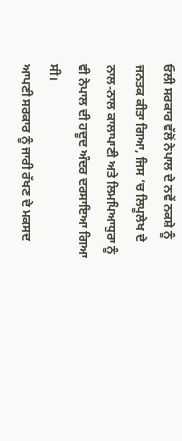ਓਲੀ ਸਰਕਾਰ ਵੱਲੋਂ ਨੇਪਾਲ ਦੇ ਨਵੇਂ ਨਕਸ਼ੇ ਨੂੰ ਜਨਤਕ ਕੀਤਾ ਗਿਆ, ਜਿਸ ‘ਚ ਲਿਪੂਲੇਖ ਦੇ ਨਾਲ-ਨਾਲ ਕਾਲਾਪਾਣੀ ਅਤੇ ਲਿਮਪਿਆਧੁਰਾ ਨੂੰ ਵੀ ਨੇਪਾਲ ਦੀ ਹਦੂਦ ਅੰਦਰ ਦਰਸਾਇਆ ਗਿਆ ਸੀ।
ਆਪਣੀ ਸਰਕਾਰ ਨੂੰ ਜਾਰੀ ਰੱਖਣ ਦੇ ਮਕਸਦ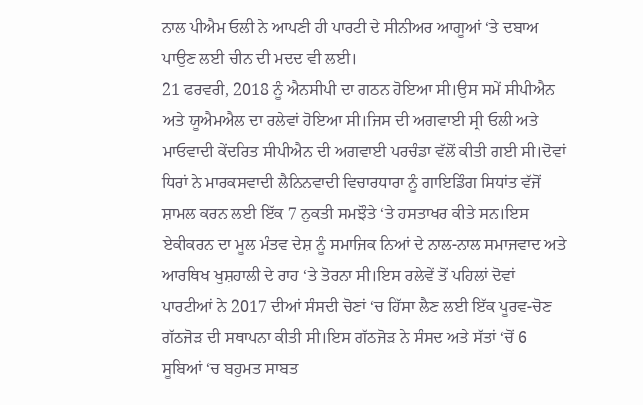ਨਾਲ ਪੀਐਮ ਓਲੀ ਨੇ ਆਪਣੀ ਹੀ ਪਾਰਟੀ ਦੇ ਸੀਨੀਅਰ ਆਗੂਆਂ ‘ਤੇ ਦਬਾਅ ਪਾਉਣ ਲਈ ਚੀਨ ਦੀ ਮਦਦ ਵੀ ਲਈ।
21 ਫਰਵਰੀ, 2018 ਨੂੰ ਐਨਸੀਪੀ ਦਾ ਗਠਨ ਹੋਇਆ ਸੀ।ਉਸ ਸਮੇਂ ਸੀਪੀਐਨ ਅਤੇ ਯੂਐਮਐਲ ਦਾ ਰਲੇਵਾਂ ਹੋਇਆ ਸੀ।ਜਿਸ ਦੀ ਅਗਵਾਈ ਸ੍ਰੀ ਓਲੀ ਅਤੇ ਮਾਓਵਾਦੀ ਕੇਂਦਰਿਤ ਸੀਪੀਐਨ ਦੀ ਅਗਵਾਈ ਪਰਚੰਡਾ ਵੱਲੋਂ ਕੀਤੀ ਗਈ ਸੀ।ਦੋਵਾਂ ਧਿਰਾਂ ਨੇ ਮਾਰਕਸਵਾਦੀ ਲੈਨਿਨਵਾਦੀ ਵਿਚਾਰਧਾਰਾ ਨੂੰ ਗਾਇਡਿੰਗ ਸਿਧਾਂਤ ਵੱਜੋਂ ਸ਼ਾਮਲ ਕਰਨ ਲਈ ਇੱਕ 7 ਨੁਕਤੀ ਸਮਝੌਤੇ ‘ਤੇ ਹਸਤਾਖਰ ਕੀਤੇ ਸਨ।ਇਸ ਏਕੀਕਰਨ ਦਾ ਮੂਲ ਮੰਤਵ ਦੇਸ਼ ਨੂੰ ਸਮਾਜਿਕ ਨਿਆਂ ਦੇ ਨਾਲ-ਨਾਲ ਸਮਾਜਵਾਦ ਅਤੇ ਆਰਥਿਖ ਖੁਸ਼ਹਾਲੀ ਦੇ ਰਾਹ ‘ਤੇ ਤੋਰਨਾ ਸੀ।ਇਸ ਰਲੇਵੇਂ ਤੋਂ ਪਹਿਲਾਂ ਦੋਵਾਂ ਪਾਰਟੀਆਂ ਨੇ 2017 ਦੀਆਂ ਸੰਸਦੀ ਚੋਣਾਂ ‘ਚ ਹਿੱਸਾ ਲੈਣ ਲਈ ਇੱਕ ਪੂਰਵ-ਚੋਣ ਗੱਠਜੋੜ ਦੀ ਸਥਾਪਨਾ ਕੀਤੀ ਸੀ।ਇਸ ਗੱਠਜੋੜ ਨੇ ਸੰਸਦ ਅਤੇ ਸੱਤਾਂ ‘ਚੋਂ 6 ਸੂਬਿਆਂ ‘ਚ ਬਹੁਮਤ ਸਾਬਤ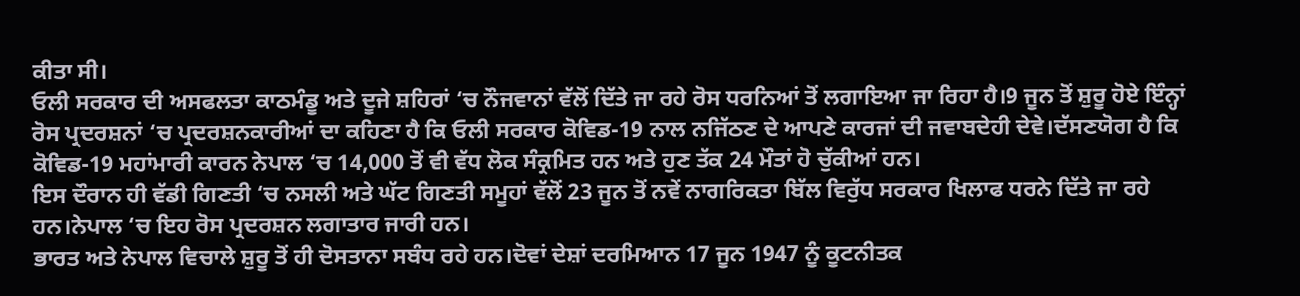ਕੀਤਾ ਸੀ।
ਓਲੀ ਸਰਕਾਰ ਦੀ ਅਸਫਲਤਾ ਕਾਠਮੰਡੂ ਅਤੇ ਦੂਜੇ ਸ਼ਹਿਰਾਂ ‘ਚ ਨੌਜਵਾਨਾਂ ਵੱਲੋਂ ਦਿੱਤੇ ਜਾ ਰਹੇ ਰੋਸ ਧਰਨਿਆਂ ਤੋਂ ਲਗਾਇਆ ਜਾ ਰਿਹਾ ਹੈ।9 ਜੂਨ ਤੋਂ ਸ਼ੁਰੂ ਹੋਏ ਇੰਨ੍ਹਾਂ ਰੋਸ ਪ੍ਰਦਰਸ਼ਨਾਂ ‘ਚ ਪ੍ਰਦਰਸ਼ਨਕਾਰੀਆਂ ਦਾ ਕਹਿਣਾ ਹੈ ਕਿ ਓਲੀ ਸਰਕਾਰ ਕੋਵਿਡ-19 ਨਾਲ ਨਜਿੱਠਣ ਦੇ ਆਪਣੇ ਕਾਰਜਾਂ ਦੀ ਜਵਾਬਦੇਹੀ ਦੇਵੇ।ਦੱਸਣਯੋਗ ਹੈ ਕਿ ਕੋਵਿਡ-19 ਮਹਾਂਮਾਰੀ ਕਾਰਨ ਨੇਪਾਲ ‘ਚ 14,000 ਤੋਂ ਵੀ ਵੱਧ ਲੋਕ ਸੰਕ੍ਰਮਿਤ ਹਨ ਅਤੇ ਹੁਣ ਤੱਕ 24 ਮੌਤਾਂ ਹੋ ਚੁੱਕੀਆਂ ਹਨ।
ਇਸ ਦੌਰਾਨ ਹੀ ਵੱਡੀ ਗਿਣਤੀ ‘ਚ ਨਸਲੀ ਅਤੇ ਘੱਟ ਗਿਣਤੀ ਸਮੂਹਾਂ ਵੱਲੋਂ 23 ਜੂਨ ਤੋਂ ਨਵੇਂ ਨਾਗਰਿਕਤਾ ਬਿੱਲ ਵਿਰੁੱਧ ਸਰਕਾਰ ਖਿਲਾਫ ਧਰਨੇ ਦਿੱਤੇ ਜਾ ਰਹੇ ਹਨ।ਨੇਪਾਲ ‘ਚ ਇਹ ਰੋਸ ਪ੍ਰਦਰਸ਼ਨ ਲਗਾਤਾਰ ਜਾਰੀ ਹਨ।
ਭਾਰਤ ਅਤੇ ਨੇਪਾਲ ਵਿਚਾਲੇ ਸ਼ੁਰੂ ਤੋਂ ਹੀ ਦੋਸਤਾਨਾ ਸਬੰਧ ਰਹੇ ਹਨ।ਦੋਵਾਂ ਦੇਸ਼ਾਂ ਦਰਮਿਆਨ 17 ਜੂਨ 1947 ਨੂੰ ਕੂਟਨੀਤਕ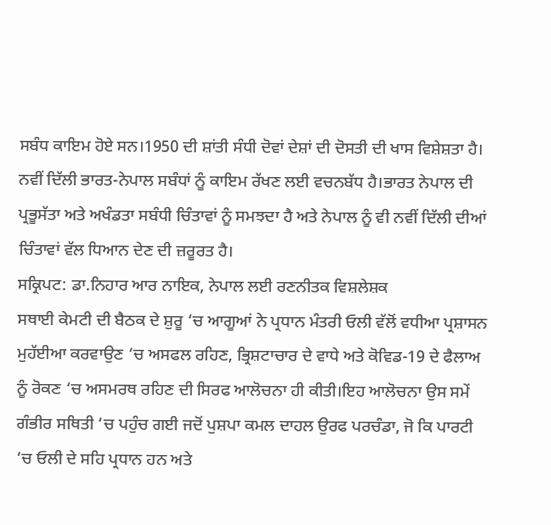ਸਬੰਧ ਕਾਇਮ ਹੋਏ ਸਨ।1950 ਦੀ ਸ਼ਾਂਤੀ ਸੰਧੀ ਦੋਵਾਂ ਦੇਸ਼ਾਂ ਦੀ ਦੋਸਤੀ ਦੀ ਖਾਸ ਵਿਸ਼ੇਸ਼ਤਾ ਹੈ।
ਨਵੀਂ ਦਿੱਲੀ ਭਾਰਤ-ਨੇਪਾਲ ਸਬੰਧਾਂ ਨੂੰ ਕਾਇਮ ਰੱਖਣ ਲਈ ਵਚਨਬੱਧ ਹੈ।ਭਾਰਤ ਨੇਪਾਲ ਦੀ ਪ੍ਰਭੂਸੱਤਾ ਅਤੇ ਅਖੰਡਤਾ ਸਬੰਧੀ ਚਿੰਤਾਵਾਂ ਨੂੰ ਸਮਝਦਾ ਹੈ ਅਤੇ ਨੇਪਾਲ ਨੂੰ ਵੀ ਨਵੀਂ ਦਿੱਲੀ ਦੀਆਂ ਚਿੰਤਾਵਾਂ ਵੱਲ ਧਿਆਨ ਦੇਣ ਦੀ ਜ਼ਰੂਰਤ ਹੈ।
ਸਕ੍ਰਿਪਟ: ਡਾ.ਨਿਹਾਰ ਆਰ ਨਾਇਕ, ਨੇਪਾਲ ਲਈ ਰਣਨੀਤਕ ਵਿਸ਼ਲੇਸ਼ਕ
ਸਥਾਈ ਕੇਮਟੀ ਦੀ ਬੈਠਕ ਦੇ ਸ਼ੁਰੂ ‘ਚ ਆਗੂਆਂ ਨੇ ਪ੍ਰਧਾਨ ਮੰਤਰੀ ਓਲੀ ਵੱਲੋਂ ਵਧੀਆ ਪ੍ਰਸ਼ਾਸਨ ਮੁਹੱਈਆ ਕਰਵਾਉਣ ‘ਚ ਅਸਫਲ ਰਹਿਣ, ਭ੍ਰਿਸ਼ਟਾਚਾਰ ਦੇ ਵਾਧੇ ਅਤੇ ਕੋਵਿਡ-19 ਦੇ ਫੈਲਾਅ ਨੂੰ ਰੋਕਣ ‘ਚ ਅਸਮਰਥ ਰਹਿਣ ਦੀ ਸਿਰਫ ਆਲੋਚਨਾ ਹੀ ਕੀਤੀ।ਇਹ ਆਲੋਚਨਾ ਉਸ ਸਮੇਂ ਗੰਭੀਰ ਸਥਿਤੀ ‘ਚ ਪਹੁੰਚ ਗਈ ਜਦੋਂ ਪੁਸ਼ਪਾ ਕਮਲ ਦਾਹਲ ਉਰਫ ਪਰਚੰਡਾ, ਜੋ ਕਿ ਪਾਰਟੀ ‘ਚ ਓਲੀ ਦੇ ਸਹਿ ਪ੍ਰਧਾਨ ਹਨ ਅਤੇ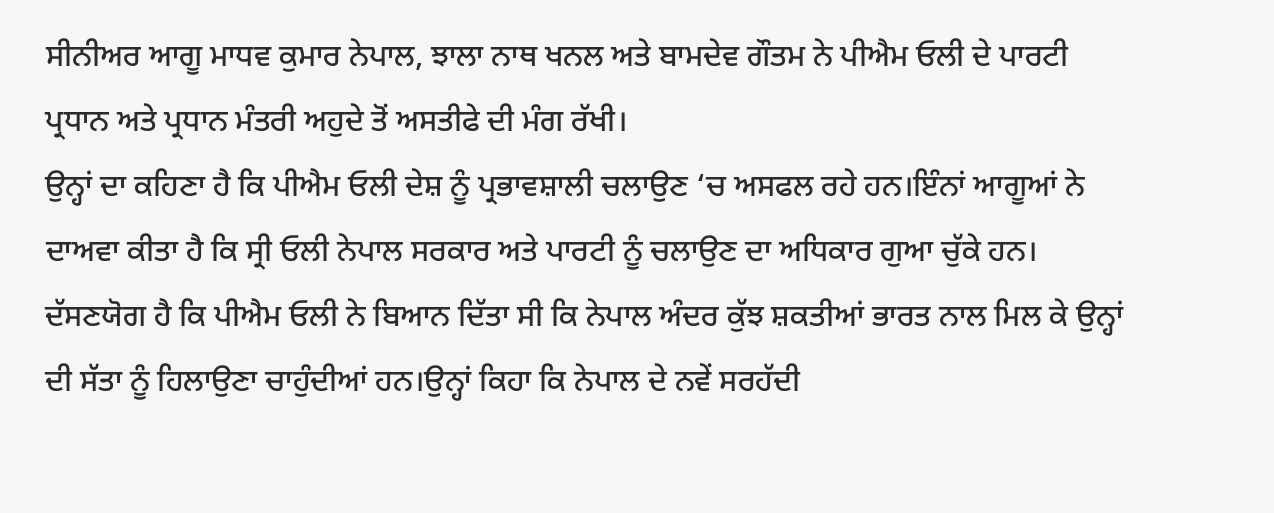ਸੀਨੀਅਰ ਆਗੂ ਮਾਧਵ ਕੁਮਾਰ ਨੇਪਾਲ, ਝਾਲਾ ਨਾਥ ਖਨਲ ਅਤੇ ਬਾਮਦੇਵ ਗੌਤਮ ਨੇ ਪੀਐਮ ਓਲੀ ਦੇ ਪਾਰਟੀ ਪ੍ਰਧਾਨ ਅਤੇ ਪ੍ਰਧਾਨ ਮੰਤਰੀ ਅਹੁਦੇ ਤੋਂ ਅਸਤੀਫੇ ਦੀ ਮੰਗ ਰੱਖੀ।
ਉਨ੍ਹਾਂ ਦਾ ਕਹਿਣਾ ਹੈ ਕਿ ਪੀਐਮ ਓਲੀ ਦੇਸ਼ ਨੂੰ ਪ੍ਰਭਾਵਸ਼ਾਲੀ ਚਲਾਉਣ ‘ਚ ਅਸਫਲ ਰਹੇ ਹਨ।ਇੰਨਾਂ ਆਗੂਆਂ ਨੇ ਦਾਅਵਾ ਕੀਤਾ ਹੈ ਕਿ ਸ੍ਰੀ ਓਲੀ ਨੇਪਾਲ ਸਰਕਾਰ ਅਤੇ ਪਾਰਟੀ ਨੂੰ ਚਲਾਉਣ ਦਾ ਅਧਿਕਾਰ ਗੁਆ ਚੁੱਕੇ ਹਨ।
ਦੱਸਣਯੋਗ ਹੈ ਕਿ ਪੀਐਮ ਓਲੀ ਨੇ ਬਿਆਨ ਦਿੱਤਾ ਸੀ ਕਿ ਨੇਪਾਲ ਅੰਦਰ ਕੁੱਝ ਸ਼ਕਤੀਆਂ ਭਾਰਤ ਨਾਲ ਮਿਲ ਕੇ ਉਨ੍ਹਾਂ ਦੀ ਸੱਤਾ ਨੂੰ ਹਿਲਾਉਣਾ ਚਾਹੁੰਦੀਆਂ ਹਨ।ਉਨ੍ਹਾਂ ਕਿਹਾ ਕਿ ਨੇਪਾਲ ਦੇ ਨਵੇਂ ਸਰਹੱਦੀ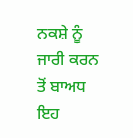ਨਕਸ਼ੇ ਨੂੰ ਜਾਰੀ ਕਰਨ ਤੋਂ ਬਾਅਧ ਇਹ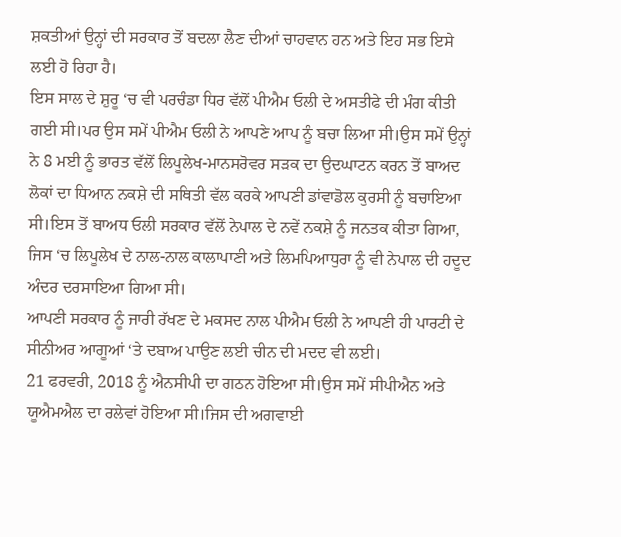ਸ਼ਕਤੀਆਂ ਉਨ੍ਹਾਂ ਦੀ ਸਰਕਾਰ ਤੋਂ ਬਦਲਾ ਲੈਣ ਦੀਆਂ ਚਾਹਵਾਨ ਹਨ ਅਤੇ ਇਹ ਸਭ ਇਸੇ ਲਈ ਹੋ ਰਿਹਾ ਹੈ।
ਇਸ ਸਾਲ ਦੇ ਸ਼ੁਰੂ ‘ਚ ਵੀ ਪਰਚੰਡਾ ਧਿਰ ਵੱਲੋਂ ਪੀਐਮ ਓਲੀ ਦੇ ਅਸਤੀਫੇ ਦੀ ਮੰਗ ਕੀਤੀ ਗਈ ਸੀ।ਪਰ ਉਸ ਸਮੇਂ ਪੀਐਮ ਓਲੀ ਨੇ ਆਪਣੇ ਆਪ ਨੂੰ ਬਚਾ ਲਿਆ ਸੀ।ਉਸ ਸਮੇਂ ਉਨ੍ਹਾਂ ਨੇ 8 ਮਈ ਨੂੰ ਭਾਰਤ ਵੱਲੋਂ ਲਿਪੂਲੇਖ-ਮਾਨਸਰੋਵਰ ਸੜਕ ਦਾ ਉਦਘਾਟਨ ਕਰਨ ਤੋਂ ਬਾਅਦ ਲੋਕਾਂ ਦਾ ਧਿਆਨ ਨਕਸ਼ੇ ਦੀ ਸਥਿਤੀ ਵੱਲ ਕਰਕੇ ਆਪਣੀ ਡਾਂਵਾਡੋਲ ਕੁਰਸੀ ਨੂੰ ਬਚਾਇਆ ਸੀ।ਇਸ ਤੋਂ ਬਾਅਧ ਓਲੀ ਸਰਕਾਰ ਵੱਲੋਂ ਨੇਪਾਲ ਦੇ ਨਵੇਂ ਨਕਸ਼ੇ ਨੂੰ ਜਨਤਕ ਕੀਤਾ ਗਿਆ, ਜਿਸ ‘ਚ ਲਿਪੂਲੇਖ ਦੇ ਨਾਲ-ਨਾਲ ਕਾਲਾਪਾਣੀ ਅਤੇ ਲਿਮਪਿਆਧੁਰਾ ਨੂੰ ਵੀ ਨੇਪਾਲ ਦੀ ਹਦੂਦ ਅੰਦਰ ਦਰਸਾਇਆ ਗਿਆ ਸੀ।
ਆਪਣੀ ਸਰਕਾਰ ਨੂੰ ਜਾਰੀ ਰੱਖਣ ਦੇ ਮਕਸਦ ਨਾਲ ਪੀਐਮ ਓਲੀ ਨੇ ਆਪਣੀ ਹੀ ਪਾਰਟੀ ਦੇ ਸੀਨੀਅਰ ਆਗੂਆਂ ‘ਤੇ ਦਬਾਅ ਪਾਉਣ ਲਈ ਚੀਨ ਦੀ ਮਦਦ ਵੀ ਲਈ।
21 ਫਰਵਰੀ, 2018 ਨੂੰ ਐਨਸੀਪੀ ਦਾ ਗਠਨ ਹੋਇਆ ਸੀ।ਉਸ ਸਮੇਂ ਸੀਪੀਐਨ ਅਤੇ ਯੂਐਮਐਲ ਦਾ ਰਲੇਵਾਂ ਹੋਇਆ ਸੀ।ਜਿਸ ਦੀ ਅਗਵਾਈ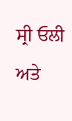ਸ੍ਰੀ ਓਲੀ ਅਤੇ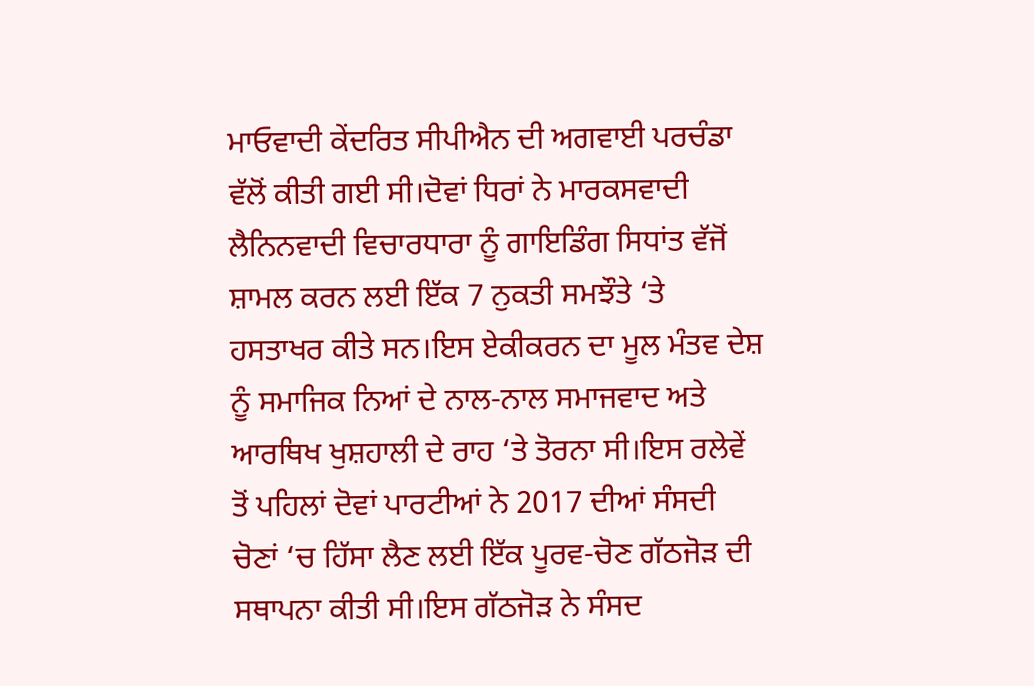ਮਾਓਵਾਦੀ ਕੇਂਦਰਿਤ ਸੀਪੀਐਨ ਦੀ ਅਗਵਾਈ ਪਰਚੰਡਾ ਵੱਲੋਂ ਕੀਤੀ ਗਈ ਸੀ।ਦੋਵਾਂ ਧਿਰਾਂ ਨੇ ਮਾਰਕਸਵਾਦੀ ਲੈਨਿਨਵਾਦੀ ਵਿਚਾਰਧਾਰਾ ਨੂੰ ਗਾਇਡਿੰਗ ਸਿਧਾਂਤ ਵੱਜੋਂ ਸ਼ਾਮਲ ਕਰਨ ਲਈ ਇੱਕ 7 ਨੁਕਤੀ ਸਮਝੌਤੇ ‘ਤੇ ਹਸਤਾਖਰ ਕੀਤੇ ਸਨ।ਇਸ ਏਕੀਕਰਨ ਦਾ ਮੂਲ ਮੰਤਵ ਦੇਸ਼ ਨੂੰ ਸਮਾਜਿਕ ਨਿਆਂ ਦੇ ਨਾਲ-ਨਾਲ ਸਮਾਜਵਾਦ ਅਤੇ ਆਰਥਿਖ ਖੁਸ਼ਹਾਲੀ ਦੇ ਰਾਹ ‘ਤੇ ਤੋਰਨਾ ਸੀ।ਇਸ ਰਲੇਵੇਂ ਤੋਂ ਪਹਿਲਾਂ ਦੋਵਾਂ ਪਾਰਟੀਆਂ ਨੇ 2017 ਦੀਆਂ ਸੰਸਦੀ ਚੋਣਾਂ ‘ਚ ਹਿੱਸਾ ਲੈਣ ਲਈ ਇੱਕ ਪੂਰਵ-ਚੋਣ ਗੱਠਜੋੜ ਦੀ ਸਥਾਪਨਾ ਕੀਤੀ ਸੀ।ਇਸ ਗੱਠਜੋੜ ਨੇ ਸੰਸਦ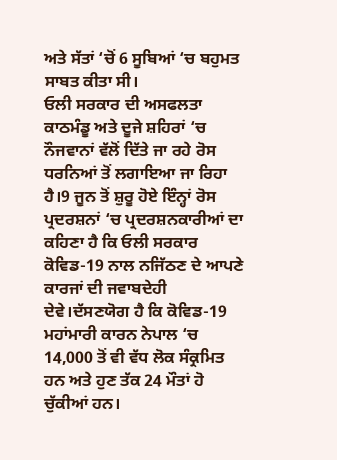ਅਤੇ ਸੱਤਾਂ ‘ਚੋਂ 6 ਸੂਬਿਆਂ ‘ਚ ਬਹੁਮਤ ਸਾਬਤ ਕੀਤਾ ਸੀ।
ਓਲੀ ਸਰਕਾਰ ਦੀ ਅਸਫਲਤਾ ਕਾਠਮੰਡੂ ਅਤੇ ਦੂਜੇ ਸ਼ਹਿਰਾਂ ‘ਚ ਨੌਜਵਾਨਾਂ ਵੱਲੋਂ ਦਿੱਤੇ ਜਾ ਰਹੇ ਰੋਸ ਧਰਨਿਆਂ ਤੋਂ ਲਗਾਇਆ ਜਾ ਰਿਹਾ ਹੈ।9 ਜੂਨ ਤੋਂ ਸ਼ੁਰੂ ਹੋਏ ਇੰਨ੍ਹਾਂ ਰੋਸ ਪ੍ਰਦਰਸ਼ਨਾਂ ‘ਚ ਪ੍ਰਦਰਸ਼ਨਕਾਰੀਆਂ ਦਾ ਕਹਿਣਾ ਹੈ ਕਿ ਓਲੀ ਸਰਕਾਰ ਕੋਵਿਡ-19 ਨਾਲ ਨਜਿੱਠਣ ਦੇ ਆਪਣੇ ਕਾਰਜਾਂ ਦੀ ਜਵਾਬਦੇਹੀ ਦੇਵੇ।ਦੱਸਣਯੋਗ ਹੈ ਕਿ ਕੋਵਿਡ-19 ਮਹਾਂਮਾਰੀ ਕਾਰਨ ਨੇਪਾਲ ‘ਚ 14,000 ਤੋਂ ਵੀ ਵੱਧ ਲੋਕ ਸੰਕ੍ਰਮਿਤ ਹਨ ਅਤੇ ਹੁਣ ਤੱਕ 24 ਮੌਤਾਂ ਹੋ ਚੁੱਕੀਆਂ ਹਨ।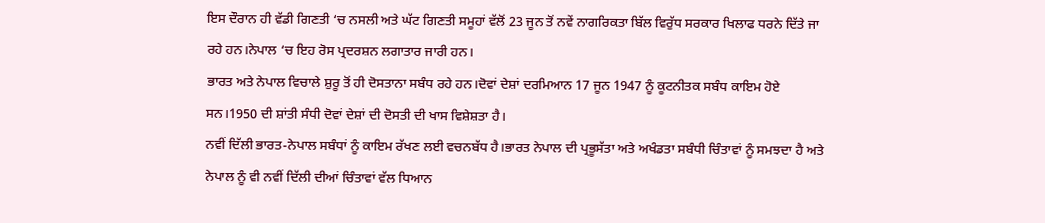ਇਸ ਦੌਰਾਨ ਹੀ ਵੱਡੀ ਗਿਣਤੀ ‘ਚ ਨਸਲੀ ਅਤੇ ਘੱਟ ਗਿਣਤੀ ਸਮੂਹਾਂ ਵੱਲੋਂ 23 ਜੂਨ ਤੋਂ ਨਵੇਂ ਨਾਗਰਿਕਤਾ ਬਿੱਲ ਵਿਰੁੱਧ ਸਰਕਾਰ ਖਿਲਾਫ ਧਰਨੇ ਦਿੱਤੇ ਜਾ ਰਹੇ ਹਨ।ਨੇਪਾਲ ‘ਚ ਇਹ ਰੋਸ ਪ੍ਰਦਰਸ਼ਨ ਲਗਾਤਾਰ ਜਾਰੀ ਹਨ।
ਭਾਰਤ ਅਤੇ ਨੇਪਾਲ ਵਿਚਾਲੇ ਸ਼ੁਰੂ ਤੋਂ ਹੀ ਦੋਸਤਾਨਾ ਸਬੰਧ ਰਹੇ ਹਨ।ਦੋਵਾਂ ਦੇਸ਼ਾਂ ਦਰਮਿਆਨ 17 ਜੂਨ 1947 ਨੂੰ ਕੂਟਨੀਤਕ ਸਬੰਧ ਕਾਇਮ ਹੋਏ ਸਨ।1950 ਦੀ ਸ਼ਾਂਤੀ ਸੰਧੀ ਦੋਵਾਂ ਦੇਸ਼ਾਂ ਦੀ ਦੋਸਤੀ ਦੀ ਖਾਸ ਵਿਸ਼ੇਸ਼ਤਾ ਹੈ।
ਨਵੀਂ ਦਿੱਲੀ ਭਾਰਤ-ਨੇਪਾਲ ਸਬੰਧਾਂ ਨੂੰ ਕਾਇਮ ਰੱਖਣ ਲਈ ਵਚਨਬੱਧ ਹੈ।ਭਾਰਤ ਨੇਪਾਲ ਦੀ ਪ੍ਰਭੂਸੱਤਾ ਅਤੇ ਅਖੰਡਤਾ ਸਬੰਧੀ ਚਿੰਤਾਵਾਂ ਨੂੰ ਸਮਝਦਾ ਹੈ ਅਤੇ ਨੇਪਾਲ ਨੂੰ ਵੀ ਨਵੀਂ ਦਿੱਲੀ ਦੀਆਂ ਚਿੰਤਾਵਾਂ ਵੱਲ ਧਿਆਨ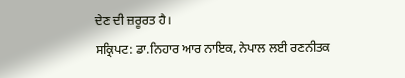ਦੇਣ ਦੀ ਜ਼ਰੂਰਤ ਹੈ।
ਸਕ੍ਰਿਪਟ: ਡਾ.ਨਿਹਾਰ ਆਰ ਨਾਇਕ, ਨੇਪਾਲ ਲਈ ਰਣਨੀਤਕ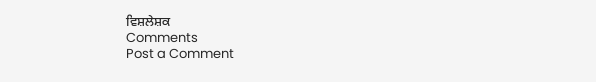ਵਿਸ਼ਲੇਸ਼ਕ
Comments
Post a Comment